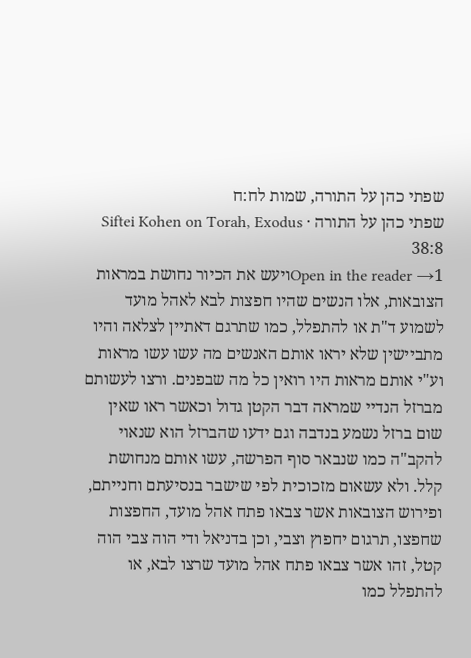שפתי כהן על התורה, שמות לח:ח
שפתי כהן על התורה · Siftei Kohen on Torah, Exodus 38:8
Open in the reader →1ויעש את הכיור נחושת במראות הצובאות, אלו הנשים שהיו חפצות לבא לאהל מועד לשמוע ד"ת או להתפלל, כמו שתרגם דאתיין לצלאה והיו מתביישין שלא יראו אותם האנשים מה עשו עשו מראות וע"י אותם מראות היו רואין כל מה שבפנים. ורצו לעשותם מברזל הנדיי שמראה דבר הקטן גדול וכאשר ראו שאין שום ברזל נשמע בנדבה וגם ידעו שהברזל הוא שנאוי להקב"ה כמו שנבאר סוף הפרשה, עשו אותם מנחושת קלל. ולא עשאום מזכוכית לפי שישבר בנסיעתם וחנייתם, ופירוש הצובאות אשר צבאו פתח אהל מועד, החפצות שחפצו, תרגום יחפוץ וצבי, וכן בדניאל ודי הוה צבי הוה קטל, זהו אשר צבאו פתח אהל מועד שרצו לבא, או להתפלל כמו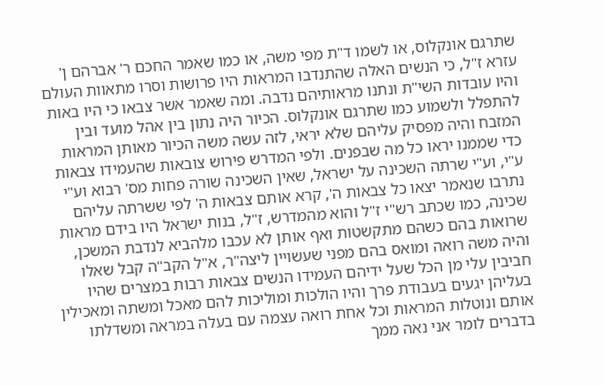שתרגם אונקלוס, או לשמו ד"ת מפי משה, או כמו שאמר החכם ר' אברהם ן' עזרא ז"ל, כי הנשים האלה שהתנדבו המראות היו פרושות וסרו מתאוות העולם והיו עובדות השי"ת ונתנו מראותיהם נדבה. ומה שאמר אשר צבאו כי היו באות להתפלל ולשמוע כמו שתרגם אונקלוס. הכיור היה נתון בין אהל מועד ובין המזבח והיה מפסיק עליהם שלא יראי, לזה עשה משה הכיור מאותן המראות כדי שממנו יראו כל מה שבפנים. ולפי המדרש פירוש צובאות שהעמידו צבאות ע"י, וע"י שרתה השכינה על ישראל, שאין השכינה שורה פחות מס' רבוא וע"י נתרבו שנאמר יצאו כל צבאות ה', קרא אותם צבאות ה' לפי ששרתה עליהם שכינה, כמו שכתב רש"י ז"ל והוא מהמדרש, ז"ל, בנות ישראל היו בידם מראות שרואות בהם כשהם מתקשטות ואף אותן לא עכבו מלהביא לנדבת המשכן, והיה משה רואה ומואס בהם מפני שעשויין ליצה"ר, א"ל הקב"ה קבל שאלו חביבין עלי מן הכל שעל ידיהם העמידו הנשים צבאות רבות במצרים שהיו בעליהן יגעים בעבודת פרך והיו הולכות ומוליכות להם מאכל ומשתה ומאכילין אותם ונוטלות המראות וכל אחת רואה עצמה עם בעלה במראה ומשדלתו בדברים לומר אני נאה ממך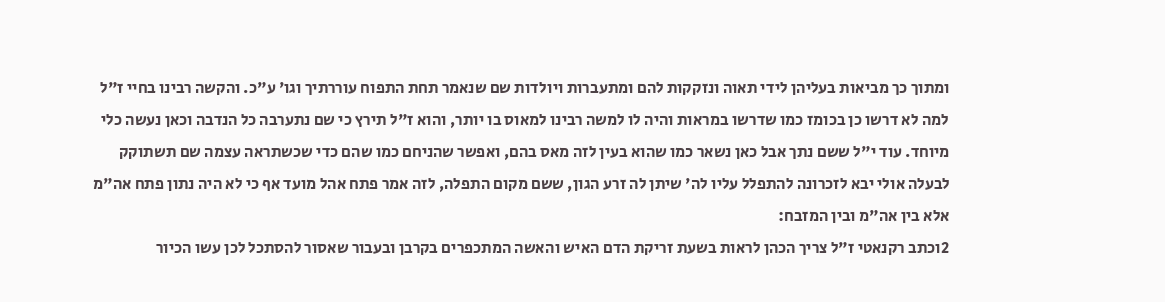ומתוך כך מביאות בעליהן לידי תאוה ונזקקות להם ומתעברות ויולדות שם שנאמר תחת התפוח עוררתיך וגו' ע"כ. והקשה רבינו בחיי ז"ל למה לא דרשו כן בכומז כמו שדרשו במראות והיה לו למשה רבינו למאוס בו יותר, והוא ז"ל תירץ כי שם נתערבה כל הנדבה וכאן נעשה כלי מיוחד. עוד י"ל ששם נתך אבל כאן נשאר כמו שהוא בעין לזה מאס בהם, ואפשר שהניחם כמו שהם כדי שכשתראה עצמה שם תשתוקק לבעלה אולי יבא לזכרונה להתפלל עליו לה' שיתן לה זרע הגון, ששם מקום התפלה, לזה אמר פתח אהל מועד אף כי לא היה נתון פתח אה"מ אלא בין אה"מ ובין המזבח:
2וכתב רקנאטי ז"ל צריך הכהן לראות בשעת זריקת הדם האיש והאשה המתכפרים בקרבן ובעבור שאסור להסתכל לכן עשו הכיור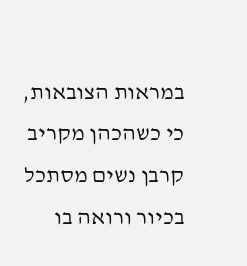במראות הצובאות, כי כשהכהן מקריב קרבן נשים מסתכל בכיור ורואה בו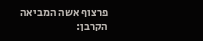פרצוף אשה המביאה הקרבן: